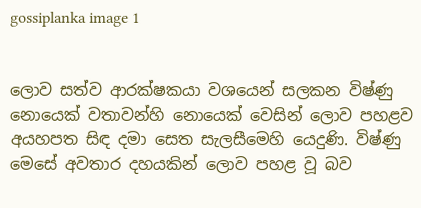gossiplanka image 1


ලොව සත්ව ආරක්ෂකයා වශයෙන් සලකන විෂ්ණු නොයෙක් වතාවන්හි නොයෙක් වෙසින් ලොව පහළව අයහපත සිඳ දමා සෙත සැලසීමෙහි යෙදුණි. විෂ්ණු මෙසේ අවතාර දහයකින් ලොව පහළ වූ බව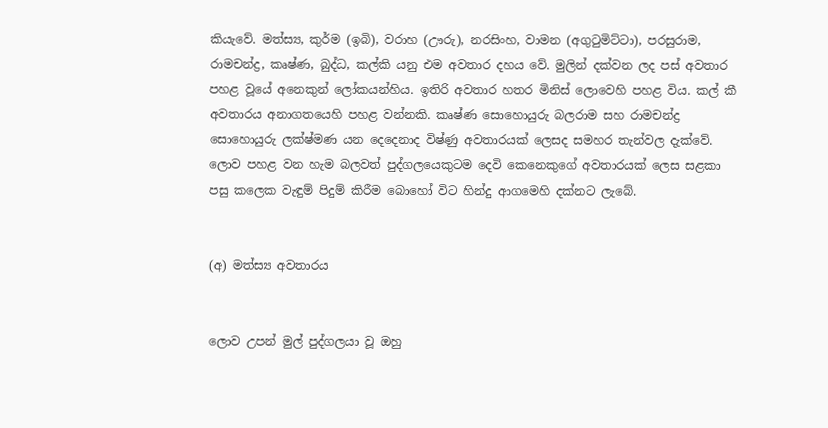කියැවේ. මත්ස්‍ය, කුර්ම (ඉබි), වරාහ (ඌරු), නරසිංහ, වාමන (අගුටුමිට්ටා), පරසුරාම, රාමචන්ද්‍ර, කෘෂ්ණ, බුද්ධ, කල්කි යනු එම අවතාර දහය වේ. මුලින් දක්වන ලද පස් අවතාර පහළ වූයේ අනෙකුන් ලෝකයන්හිය. ඉතිරි අවතාර හතර මිනිස් ලොවෙහි පහළ විය. කල් කී අවතාරය අනාගතයෙහි පහළ වන්නකි. කෘෂ්ණ සොහොයුරු බලරාම සහ රාමචන්ද්‍ර සොහොයුරු ලක්ෂ්මණ යන දෙදෙනාද විෂ්ණු අවතාරයක් ලෙසද සමහර තැන්වල දැක්වේ. ලොව පහළ වන හැම බලවත් පුද්ගලයෙකුටම දෙවි කෙනෙකුගේ අවතාරයක් ලෙස සළකා පසු කලෙක වැඳුම් පිදුම් කිරීම බොහෝ විට හින්දු ආගමෙහි දක්නට ලැබේ.


(අ) මත්ස්‍ය අවතාරය


ලොව උපන් මුල් පුද්ගලයා වූ ඔහු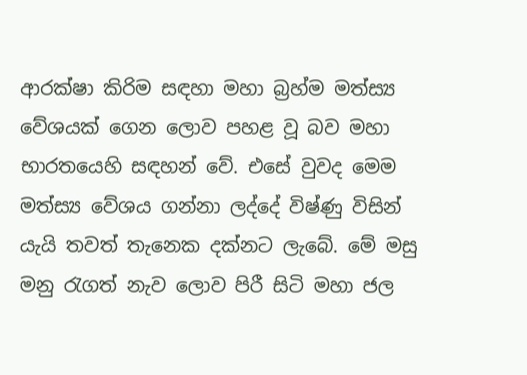ආරක්ෂා කිරිම සඳහා මහා බ්‍රහ්ම මත්ස්‍ය වේශයක් ගෙන ලොව පහළ වූ බව මහා භාරතයෙහි සඳහන් වේ. එසේ වුවද මෙම මත්ස්‍ය වේශය ගන්නා ලද්දේ විෂ්ණු විසින් යැයි තවත් තැනෙක දක්නට ලැබේ. මේ මසු මනු රැගත් නැව ලොව පිරී සිටි මහා ජල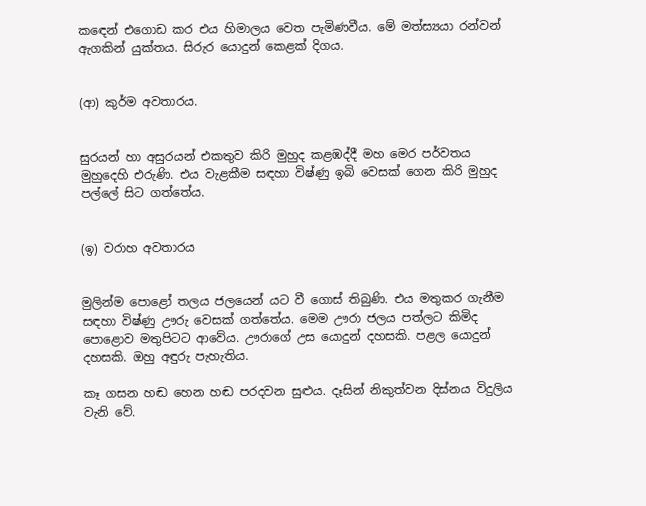කඳෙන් එගොඩ කර එය හිමාලය වෙත පැමිණවීය. මේ මත්ස්‍යයා රන්වන් ඇගකින් යුක්තය. සිරුර යොදුන් කෙළක් දිගය.


(ආ) කුර්ම අවතාරය.


සුරයන් හා අසුරයන් එකතුව කිරි මුහුද කළඹද්දී මහ මෙර පර්වතය මුහුදෙහි එරුණි. එය වැළකීම සඳහා විෂ්ණු ඉබි වෙසක් ගෙන කිරි මුහුද පල්ලේ සිට ගත්තේය.


(ඉ) වරාහ අවතාරය


මුලින්ම පොළෝ තලය ජලයෙන් යට වී ගොස් තිබුණි. එය මතුකර ගැනීම සඳහා විෂ්ණු ඌරු වෙසක් ගත්තේය. මෙම ඌරා ජලය පත්ලට කිමිද පොළොව මතුපිටට ආවේය. ඌරාගේ උස යොදුන් දහසකි. පළල යොදුන් දහසකි. ඔහු අඳුරු පැහැතිය.

කෑ ගසන හඬ හෙන හඬ පරදවන සුළුය. දෑසින් නිකුත්වන දිස්නය විදුලිය වැනි වේ.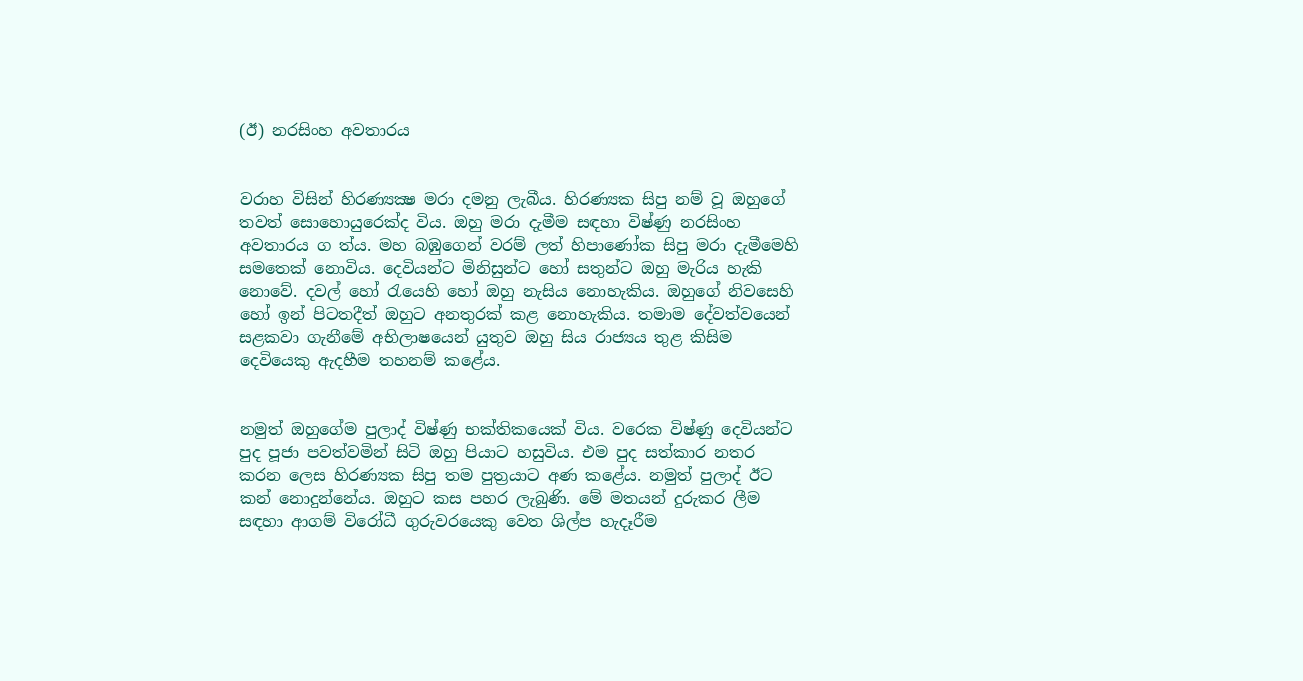(ඊ) නරසිංහ අවතාරය


වරාහ විසින් හිරණ්‍යක්‍ෂ මරා දමනු ලැබීය. හිරණ්‍යක සිපු නම් වූ ඔහුගේ තවත් සොහොයුරෙක්ද විය. ඔහු මරා දැමීම සඳහා විෂ්ණු නරසිංහ අවතාරය ග ත්ය. මහ බඹුගෙන් වරම් ලත් හිපාණෝක සිපු මරා දැමීමෙහි සමතෙක් නොවිය. දෙවියන්ට මිනිසුන්ට හෝ සතුන්ට ඔහු මැරිය හැකි නොවේ. දවල් හෝ රැයෙහි හෝ ඔහු නැසිය නොහැකිය. ඔහුගේ නිවසෙහි හෝ ඉන් පිටතදීත් ඔහුට අනතුරක් කළ නොහැකිය. තමාම දේවත්වයෙන් සළකවා ගැනීමේ අභිලාෂයෙන් යුතුව ඔහු සිය රාජ්‍යය තුළ කිසිම දෙවියෙකු ඇදහීම තහනම් කළේය.


නමුත් ඔහුගේම පුලාද් විෂ්ණු භක්තිකයෙක් විය. වරෙක විෂ්ණු දෙවියන්ට පුද පූජා පවත්වමින් සිටි ඔහු පියාට හසුවිය. එම පුද සත්කාර නතර කරන ලෙස හිරණ්‍යක සිපු තම පුත්‍රයාට අණ කළේය. නමුත් පුලාද් ඊට කන් නොදුන්නේය. ඔහුට කස පහර ලැබුණි. මේ මතයන් දුරුකර ලීම සඳහා ආගම් විරෝධී ගුරුවරයෙකු වෙත ශිල්ප හැදෑරීම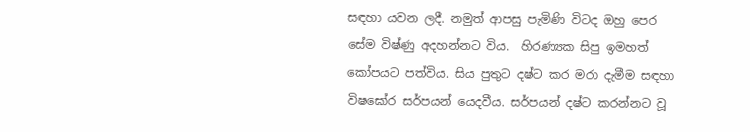සඳහා යවන ලදී. නමුත් ආපසු පැමිණි විටද ඔහු පෙර සේම විෂ්ණු අදහන්නට විය.  හිරණ්‍යක සිපු ඉමහත් කෝපයට පත්විය. සිය පුතුට දෂ්ට කර මරා දැමීම සඳහා විෂඝෝර සර්පයන් යෙදවීය. සර්පයන් දෂ්ට කරන්නට වූ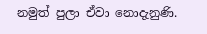නමුත් පුලා ඒවා නොදැනුණි.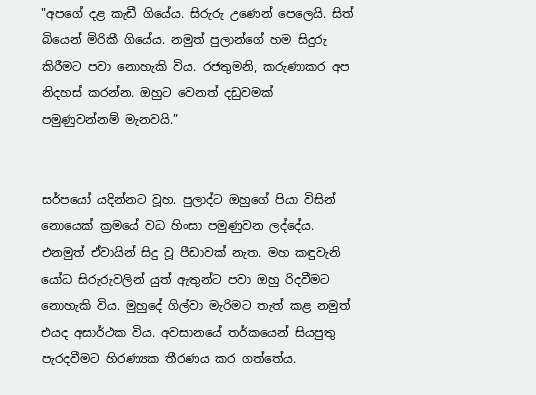"අපගේ දළ කැඩී ගියේය. සිරුරු උණෙන් පෙලෙයි. සිත් බියෙන් මිරිකී ගියේය. නමුත් පුලාන්ගේ හම සිදුරු කිරීමට පවා නොහැකි විය. රජතුමනි, කරුණාකර අප නිදහස් කරන්න. ඔහුට වෙනත් දඩුවමක් පමුණුවන්නම් මැනවයි.”


සර්පයෝ යදින්නට වූහ. පුලාද්ට ඔහුගේ පියා විසින් නොයෙක් ක්‍රමයේ වධ හිංසා පමුණුවන ලද්දේය. එනමුත් ඒවායින් සිදු වූ පීඩාවක් නැත. මහ කඳුවැනි යෝධ සිරුරුවලින් යුත් ඇතුන්ට පවා ඔහු රිදවීමට නොහැකි විය. මුහුදේ ගිල්වා මැරිමට තැත් කළ නමුත් එයද අසාර්ථක විය. අවසානයේ තර්කයෙන් සියපුතු පැරදවීමට හිරණ්‍යක තීරණය කර ගත්තේය.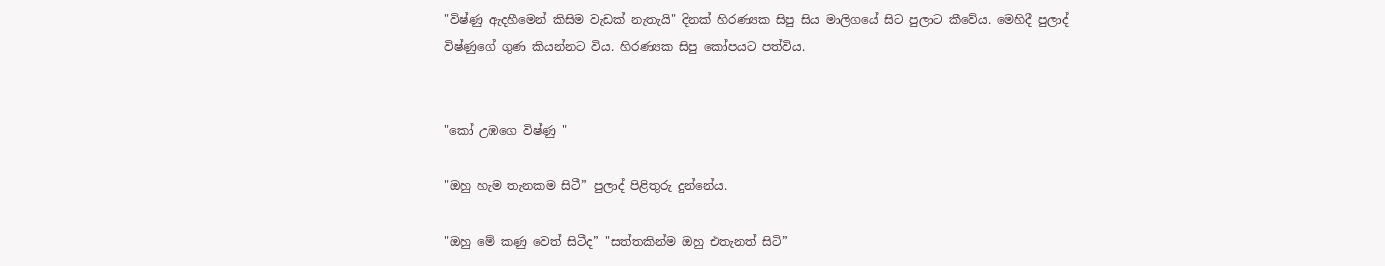"විෂ්ණු ඇදහීමෙන් කිසිම වැඩක් නැතැයි" දිනක් හිරණ්‍යක සිපු සිය මාලිගයේ සිට පුලාට කීවේය. මෙහිදී පුලාද් විෂ්ණුගේ ගුණ කියන්නට විය. හිරණ්‍යක සිපු කෝපයට පත්විය.


"කෝ උඹගෙ විෂ්ණු "

"ඔහු හැම තැනකම සිටී” පුලාද් පිළිතුරු දුන්නේය.

"ඔහු මේ කණු වෙත් සිටීද” "සත්තකින්ම ඔහු එතැනත් සිටි”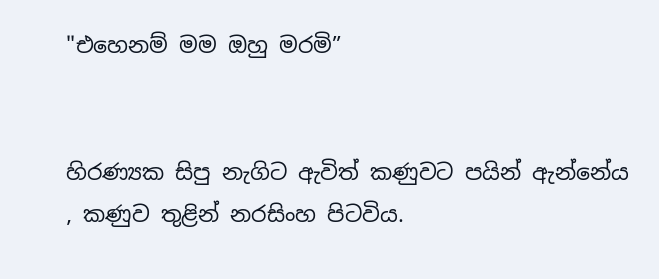"එහෙනම් මම ඔහු මරමි”


හිරණ්‍යක සිපු නැගිට ඇවිත් කණුවට පයින් ඇන්නේය , කණුව තුළින් නරසිංහ පිටවිය.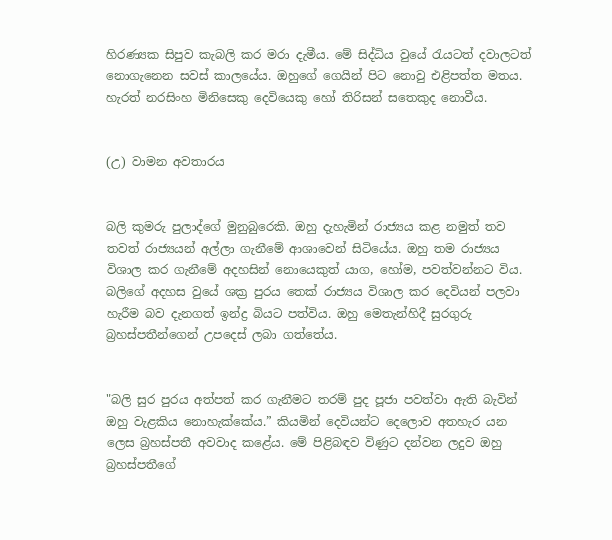හිරණ්‍යක සිපුව කැබලි කර මරා දැමීය. මේ සිද්ධිය වුයේ රැයටත් දවාලටත් නොගැනෙන සවස් කාලයේය. ඔහුගේ ගෙයින් පිට නොවු එළිපත්ත මතය. හැරත් නරසිංහ මිනිසෙකු දෙවියෙකු හෝ තිරිසන් සතෙකුද නොවීය.


(උ) වාමන අවතාරය


බලි කුමරු පුලාද්ගේ මුනුබුරෙකි. ඔහු දැහැමින් රාජ්‍යය කළ නමුත් තව තවත් රාජ්‍යයන් අල්ලා ගැනීමේ ආශාවෙන් සිටියේය. ඔහු තම රාජ්‍යය විශාල කර ගැනීමේ අදහසින් නොයෙකුත් යාග, හෝම, පවත්වන්නට විය. බලිගේ අදහස වුයේ ශක්‍ර පුරය තෙක් රාජ්‍යය විශාල කර දෙවියන් පලවා හැරීම බව දැනගත් ඉන්ද්‍ර බියට පත්විය. ඔහු මෙතැන්හිදී සුරගුරු බ්‍රහස්පතීන්ගෙන් උපදෙස් ලබා ගත්තේය.


"බලි සුර පුරය අත්පත් කර ගැනීමට තරම් පුද පූජා පවත්වා ඇති බැවින් ඔහු වැළකිය නොහැක්කේය.” කියමින් දෙවියන්ට දෙලොව අතහැර යන ලෙස බ්‍රහස්පතී අවවාද කළේය. මේ පිළිබඳව විණුට දන්වන ලදුව ඔහු බ්‍රහස්පතීගේ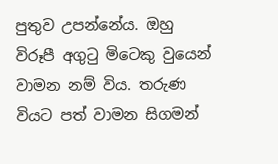පුතුව උපන්නේය. ඔහු විරූපී අගුටු මිටෙකු වුයෙන් වාමන නම් විය. තරුණ වියට පත් වාමන සිගමන්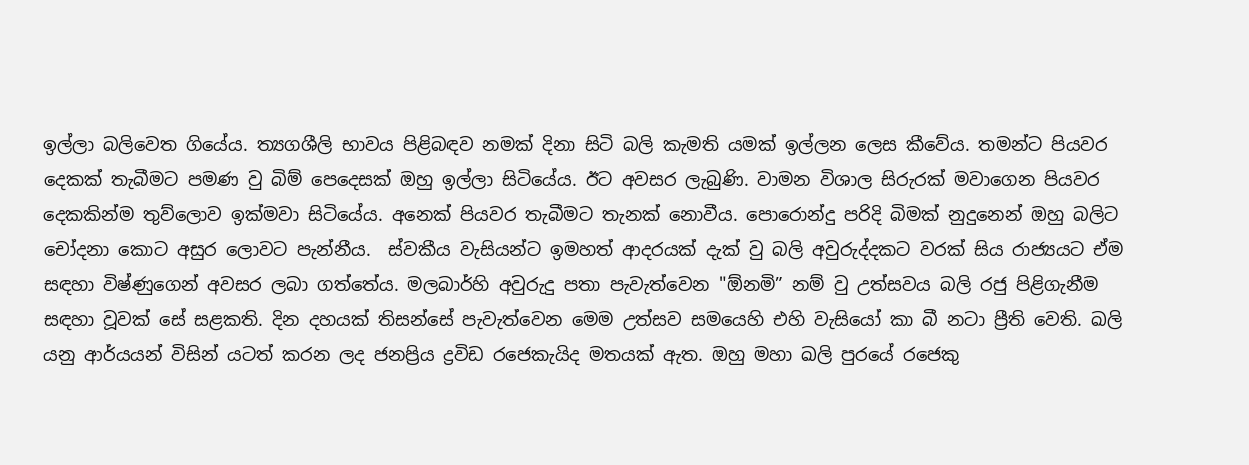ඉල්ලා බලිවෙත ගියේය. ත්‍යගශීලි භාවය පිළිබඳව නමක් දිනා සිටි බලි කැමති යමක් ඉල්ලන ලෙස කීවේය. තමන්ට පියවර දෙකක් තැබීමට පමණ වු බිම් පෙදෙසක් ඔහු ඉල්ලා සිටියේය. ඊට අවසර ලැබුණි. වාමන විශාල සිරුරක් මවාගෙන පියවර දෙකකින්ම තුව්ලොව ඉක්මවා සිටියේය. අනෙක් පියවර තැබීමට තැනක් නොවීය. පොරොන්දු පරිදි බිමක් නුදුනෙන් ඔහු බලිට චෝදනා කොට අසුර ලොවට පැන්නීය.  ස්වකීය වැසියන්ට ඉමහත් ආදරයක් දැක් වු බලි අවුරුද්දකට වරක් සිය රාජ්‍යයට ඒම සඳහා විෂ්ණුගෙන් අවසර ලබා ගත්තේය. මලබාර්හි අවුරුදු පතා පැවැත්වෙන "ඕනමි” නම් වු උත්සවය බලි රජු පිළිගැනීම සඳහා වූවක් සේ සළකති. දින දහයක් තිසන්සේ පැවැත්වෙන මෙම උත්සව සමයෙහි එහි වැසියෝ කා බී නටා ප්‍රීති වෙති. ඛලි යනු ආර්යයන් විසින් යටත් කරන ලද ජනප්‍රිය ද්‍රවිඩ රජෙකැයිද මතයක් ඇත. ඔහු මහා ඛලි පුරයේ රජෙකු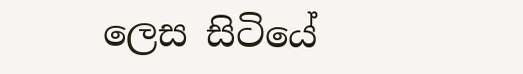ලෙස සිටියේ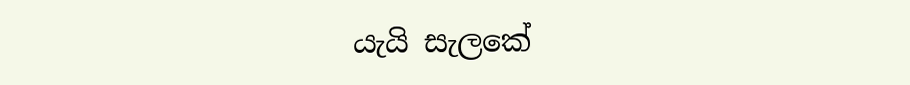යැයි සැලකේ